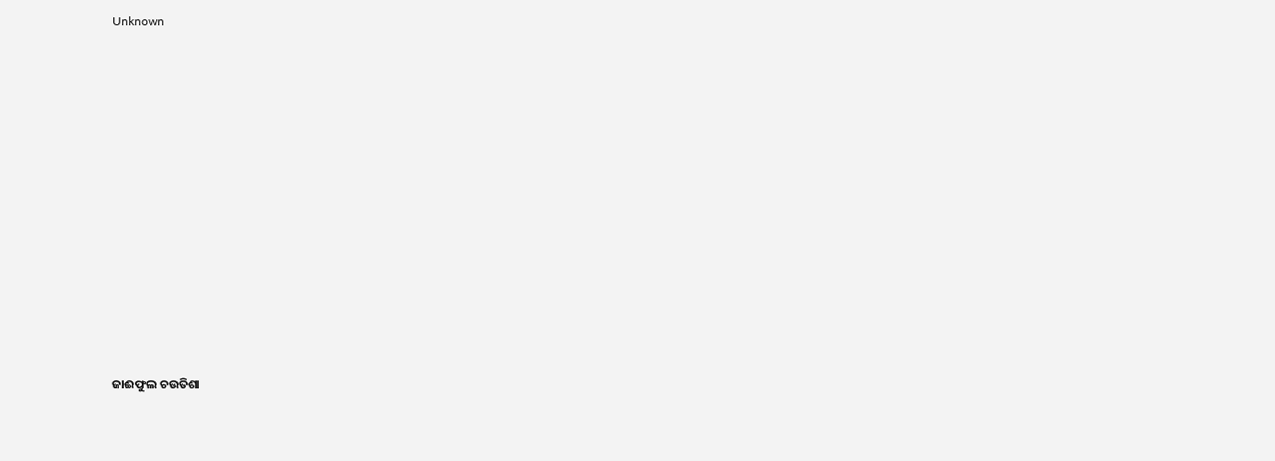Unknown



















ଜାଈଫୁଲ ଚଉତିଶା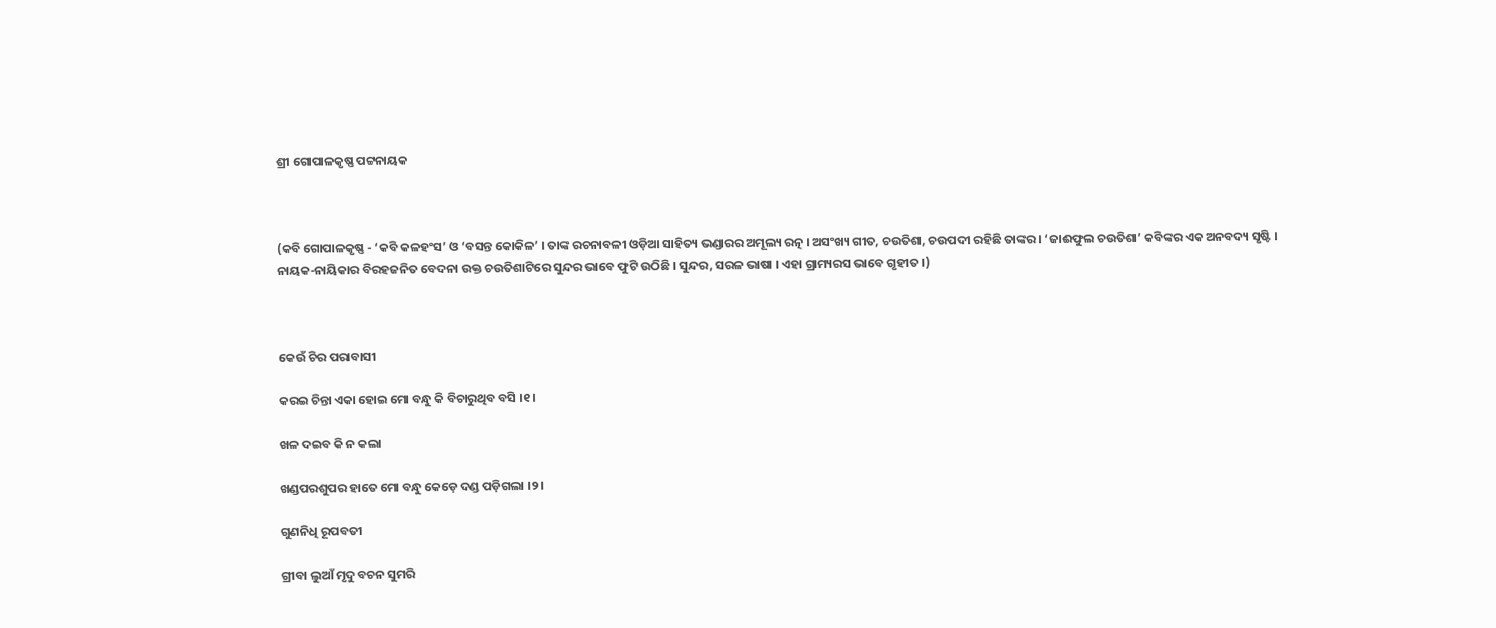ଶ୍ରୀ ଗୋପାଳକୃଷ୍ଣ ପଟ୍ଟନାୟକ



(କବି ଗୋପାଳକୃଷ୍ଣ - ‘କବି କଳହଂସ’ ଓ ‘ବସନ୍ତ କୋକିଳ’ । ତାଙ୍କ ରଚନାବଳୀ ଓଡ଼ିଆ ସାହିତ୍ୟ ଭଣ୍ଡାରର ଅମୂଲ୍ୟ ରତ୍ନ । ଅସଂଖ୍ୟ ଗୀତ, ଚଉତିଶା, ଚଉପଦୀ ରହିଛି ତାଙ୍କର । ‘ଜାଈଫୁଲ ଚଉତିଶା’ କବିଙ୍କର ଏକ ଅନବଦ୍ୟ ସୃଷ୍ଟି । ନାୟକ-ନାୟିକାର ବିରହଜନିତ ବେଦନା ଉକ୍ତ ଚଉତିଶାଟିରେ ସୁନ୍ଦର ଭାବେ ଫୁଟି ଉଠିଛି । ସୁନ୍ଦର, ସରଳ ଭାଷା । ଏହା ଗ୍ରାମ୍ୟରସ ଭାବେ ଗୃହୀତ ।)



କେଉଁ ଚିର ପରାବାସୀ

କରଇ ଚିନ୍ତା ଏକା ହୋଇ ମୋ ବନ୍ଧୁ କି ବିଚାରୁଥିବ ବସି ।୧।

ଖଳ ଦଇବ କି ନ କଲା

ଖଣ୍ଡପରଶୁପର ହାତେ ମୋ ବନ୍ଧୁ କେଡ଼େ ଦଣ୍ଡ ପଡ଼ିଗଲା ।୨।

ଗୁଣନିଧି ରୂପବତୀ

ଗ୍ରୀବା ଲୁଆଁ ମୃଦୁ ବଚନ ସୁମରି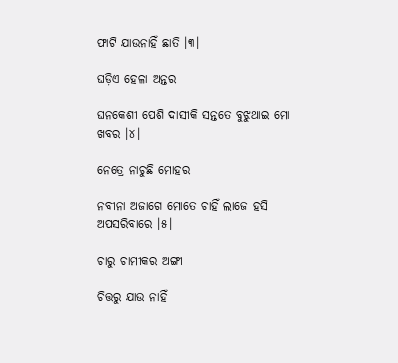ଫାଟି ଯାଉନାହିଁ ଛାତି ।୩।

ଘଡ଼ିଏ ହେଳା ଅନ୍ତର

ଘନକେଶୀ ପେଶି ଦାସୀକି ସନ୍ତତେ ବୁଝୁଥାଇ ମୋ ଖବର ।୪।

ନେତ୍ରେ ନାଚୁଛି ମୋହର

ନବୀନା ଅଜାଗେ ମୋତେ ଚାହିଁ ଲାଜେ ହସି ଅପସରିବାରେ ।୫।

ଚାରୁ ଚାମୀକର ଅଙ୍ଗୀ

ଚିତ୍ତରୁ ଯାଉ ନାହିଁ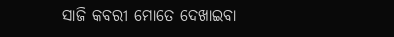ସାଜି କବରୀ ମୋତେ ଦେଖାଇବା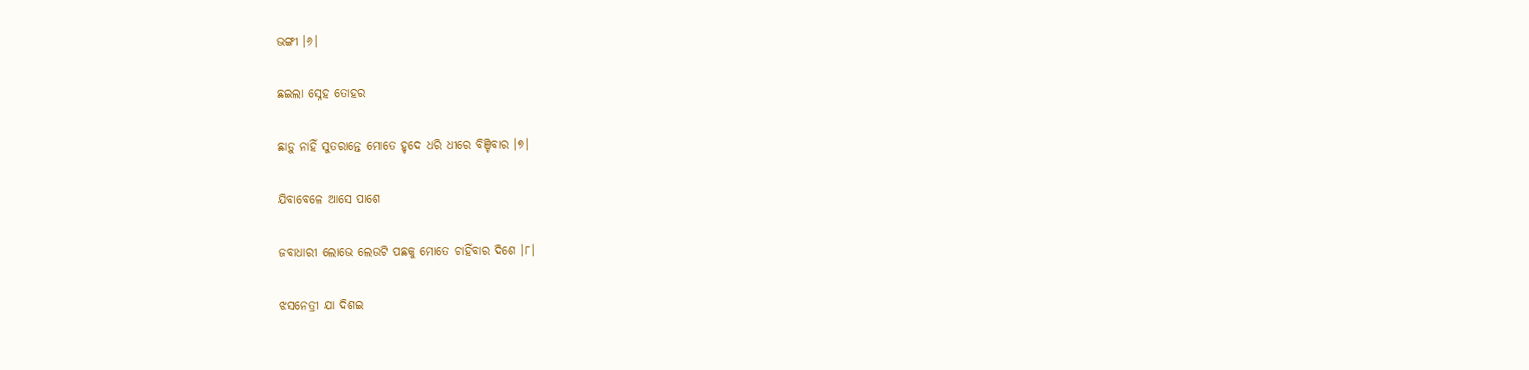ଭଙ୍ଗୀ ।୬।

ଛଇଲା ସ୍ନେହ ତୋହର

ଛାଡ଼ୁ ନାହିଁ ସୁତରାନ୍ତେ ମୋତେ ହୃଦେ ଧରି ଧୀରେ ବିଞ୍ଚିବାର ।୭।

ଯିବାବେଳେ ଆସେ ପାଶେ

ଜବାଧାରୀ ଲୋଭେ ଲେଉଟି ପଛକୁ ମୋତେ ଚାହିଁବାର ଦିଶେ ।୮।

ଝସନେତ୍ରୀ ଯା ଦିଶଇ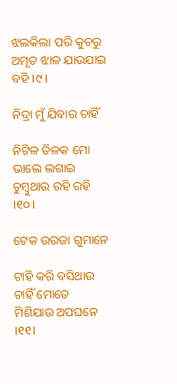ଝଲକିଲା ପରି କୁଚରୁ ଅମୃତ ଝାଳ ଯାଉଯାଇ ବହି ।୯।

ନିଦ୍ରା ମୁଁ ଯିବାର ଚାହିଁ

ନିଟିଳ ତିଳକ ମୋ ଭାଲେ ଲଗାଇ ଚୁମ୍ବୁଥାଉ ରହି ରହି ।୧୦।

ଟେକ ଉରଜା ଗୁମାନେ

ଟାହି କରି ବସିଥାଉ ଚାହିଁ ମୋତେ ମିଶିଯାଉ ଅପଘନେ ।୧୧।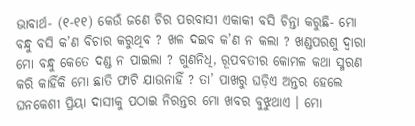ଭାବାର୍ଥ- (୧-୧୧) କେଉଁ ଜଣେ ଚିର ପରବାସୀ ଏକାକୀ ବସି ଚିନ୍ତା କରୁଛି- ମୋ ବନ୍ଧୁ ବସି କ’ଣ ବିଚାର କରୁଥିବ ? ଖଳ ଦଇବ କ’ଣ ନ କଲା ? ଖଣ୍ଡପରଶୁ ଦ୍ୱାରା ମୋ ବନ୍ଧୁ କେତେ ଦଣ୍ଡ ନ ପାଇଲା ? ଗୁଣନିଧି, ରୂପବତୀର କୋମଳ କଥା ସ୍ମରଣ କରି କାହିଁକି ମୋ ଛାତି ଫାଟି ଯାଉନାହିଁ ? ତା’ ପାଖରୁ ଘଡ଼ିଏ ଅନ୍ତର ହେଲେ ଘନକେଶୀ ପ୍ରିୟା ଦାସୀକୁ ପଠାଇ ନିରନ୍ତର ମୋ ଖବର ବୁଝୁଥାଏ । ମୋ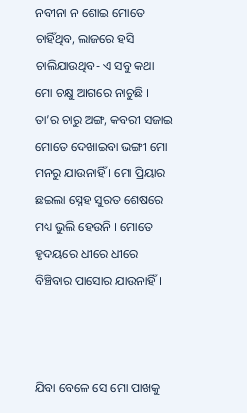ନବୀନା ନ ଶୋଇ ମୋତେ ଚାହିଁଥିବ, ଲାଜରେ ହସି ଚାଲିଯାଉଥିବ- ଏ ସବୁ କଥା ମୋ ଚକ୍ଷୁ ଆଗରେ ନାଚୁଛି । ତା’ର ଚାରୁ ଅଙ୍ଗ, କବରୀ ସଜାଇ ମୋତେ ଦେଖାଇବା ଭଙ୍ଗୀ ମୋ ମନରୁ ଯାଉନାହିଁ । ମୋ ପ୍ରିୟାର ଛଇଲା ସ୍ନେହ ସୁରତ ଶେଷରେ ମଧ୍ୟ ଭୁଲି ହେଉନି । ମୋତେ ହୃଦୟରେ ଧୀରେ ଧୀରେ ବିଞ୍ଚିବାର ପାସୋର ଯାଉନାହିଁ ।



ଯିବା ବେଳେ ସେ ମୋ ପାଖକୁ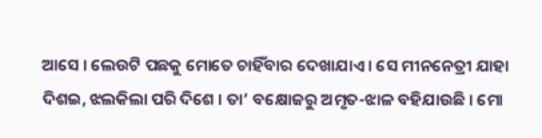ଆସେ । ଲେଉଟି ପଛକୁ ମୋତେ ଚାହିଁବାର ଦେଖାଯାଏ । ସେ ମୀନନେତ୍ରୀ ଯାହା ଦିଶଇ, ଝଲକିଲା ପରି ଦିଶେ । ତା’ ବକ୍ଷୋଜରୁ ଅମୃତ-ଝାଳ ବହିଯାଉଛି । ମୋ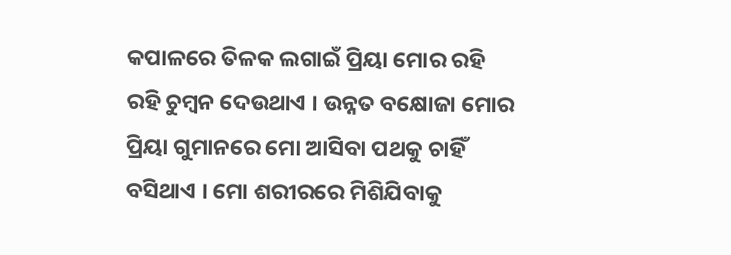କପାଳରେ ତିଳକ ଲଗାଇଁ ପ୍ରିୟା ମୋର ରହି ରହି ଚୁମ୍ବନ ଦେଉଥାଏ । ଉନ୍ନତ ବକ୍ଷୋଜା ମୋର ପ୍ରିୟା ଗୁମାନରେ ମୋ ଆସିବା ପଥକୁ ଚାହିଁ ବସିଥାଏ । ମୋ ଶରୀରରେ ମିଶିଯିବାକୁ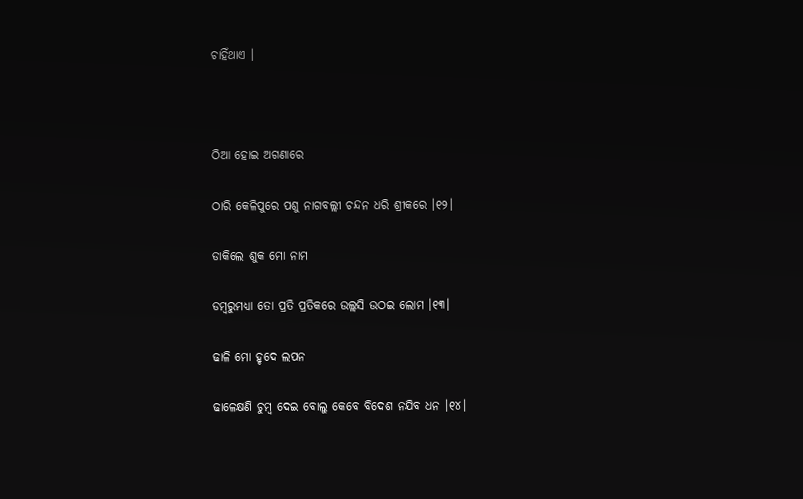ଚାହିଁଥାଏ ।



ଠିଆ ହୋଇ ଅଗଣାରେ

ଠାରି କେଳିପୁରେ ପଶୁ ନାଗବଲ୍ଲୀ ଚନ୍ଦନ ଧରି ଶ୍ରୀକରେ ।୧୨।

ଡାକିଲେ ଶୁକ ମୋ ନାମ

ଡମ୍ବରୁମଧ୍ୟା ତୋ ପ୍ରତି ପ୍ରତିକରେ ଉଲ୍ଲସି ଉଠଇ ଲୋମ ।୧୩।

ଢାଳି ମୋ ହୃଦେ ଲପନ

ଢାଳେକ୍ଷଣି ଚୁମ୍ବ ଦେଇ ବୋଲୁ କେବେ ବିଦେଶ ନଯିବ ଧନ ।୧୪।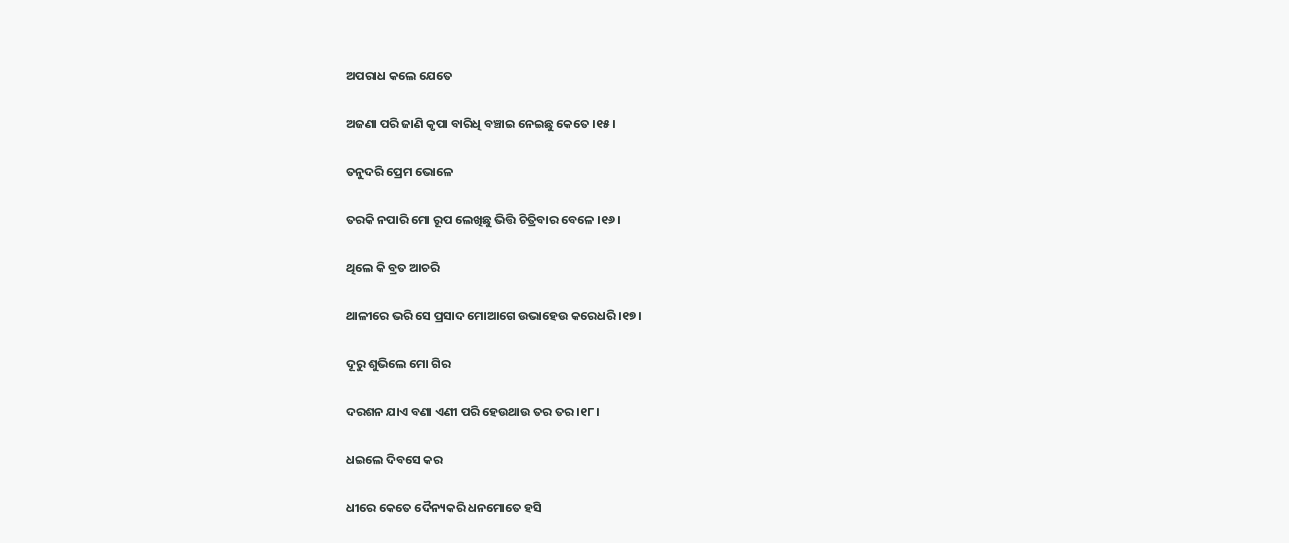ଅପରାଧ କଲେ ଯେତେ

ଅଜଣା ପରି ଜାଣି କୃପା ବାରିଧି ବଞ୍ଚାଇ ନେଇଛୁ କେତେ ।୧୫।

ତନୁଦରି ପ୍ରେମ ଭୋଳେ

ତରକି ନପାରି ମୋ ରୂପ ଲେଖିଛୁ ଭିତ୍ତି ଚିତ୍ରିବାର ବେଳେ ।୧୬।

ଥିଲେ କି ବ୍ରତ ଆଚରି

ଥାଳୀରେ ଭରି ସେ ପ୍ରସାଦ ମୋଆଗେ ଉଭାହେଉ କରେଧରି ।୧୭।

ଦୂରୁ ଶୁଭିଲେ ମୋ ଗିର

ଦରଶନ ଯାଏ ବଣା ଏଣୀ ପରି ହେଉଥାଉ ତର ତର ।୧୮।

ଧଇଲେ ଦିବସେ କର

ଧୀରେ କେତେ ଦୈନ୍ୟକରି ଧନମୋତେ ହସି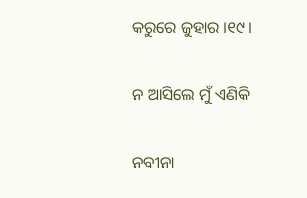କରୁରେ ଜୁହାର ।୧୯।

ନ ଆସିଲେ ମୁଁ ଏଣିକି

ନବୀନା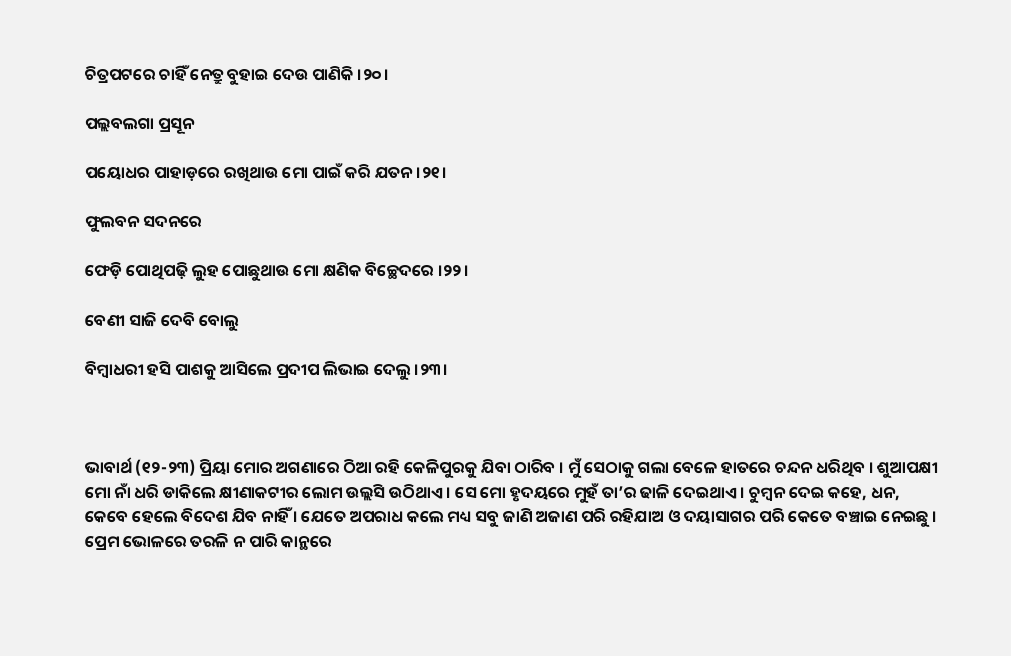ଚିତ୍ରପଟରେ ଚାହିଁ ନେତ୍ରୁ ବୁହାଇ ଦେଉ ପାଣିକି ।୨୦।

ପଲ୍ଲବଲଗା ପ୍ରସୂନ

ପୟୋଧର ପାହାଡ଼ରେ ରଖିଥାଉ ମୋ ପାଇଁ କରି ଯତନ ।୨୧।

ଫୁଲବନ ସଦନରେ

ଫେଡ଼ି ପୋଥିପଢ଼ି ଲୁହ ପୋଛୁଥାଉ ମୋ କ୍ଷଣିକ ବିଚ୍ଛେଦରେ ।୨୨।

ବେଣୀ ସାଜି ଦେବି ବୋଲୁ

ବିମ୍ବାଧରୀ ହସି ପାଶକୁ ଆସିଲେ ପ୍ରଦୀପ ଲିଭାଇ ଦେଲୁ ।୨୩।



ଭାବାର୍ଥ (୧୨-୨୩) ପ୍ରିୟା ମୋର ଅଗଣାରେ ଠିଆ ରହି କେଳିପୁରକୁ ଯିବା ଠାରିବ । ମୁଁ ସେଠାକୁ ଗଲା ବେଳେ ହାତରେ ଚନ୍ଦନ ଧରିଥିବ । ଶୁଆପକ୍ଷୀ ମୋ ନାଁ ଧରି ଡାକିଲେ କ୍ଷୀଣାକଟୀର ଲୋମ ଉଲ୍ଲସି ଉଠିଥାଏ । ସେ ମୋ ହୃଦୟରେ ମୁହଁ ତା’ର ଢାଳି ଦେଇଥାଏ । ଚୁମ୍ବନ ଦେଇ କହେ, ଧନ, କେବେ ହେଲେ ବିଦେଶ ଯିବ ନାହିଁ । ଯେତେ ଅପରାଧ କଲେ ମଧ୍ୟ ସବୁ ଜାଣି ଅଜାଣ ପରି ରହିଯାଅ ଓ ଦୟାସାଗର ପରି କେତେ ବଞ୍ଚାଇ ନେଇଛୁ । ପ୍ରେମ ଭୋଳରେ ତରଳି ନ ପାରି କାନ୍ଥରେ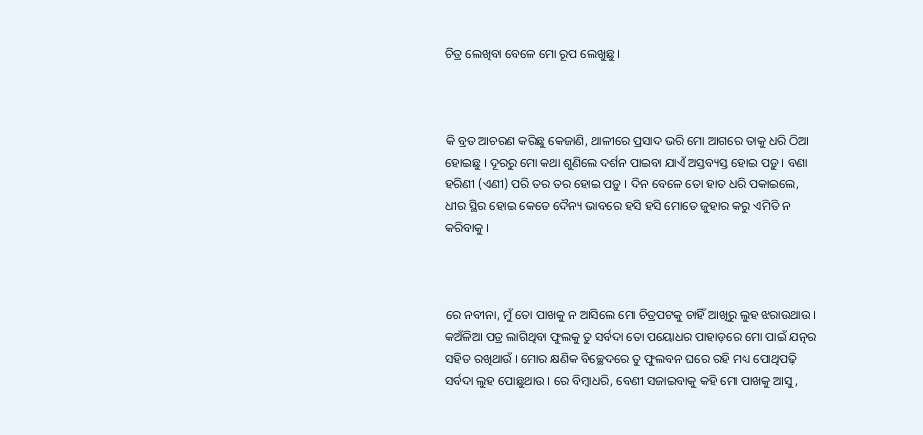ଚିତ୍ର ଲେଖିବା ବେଳେ ମୋ ରୂପ ଲେଖୁଛୁ ।



କି ବ୍ରତ ଆଚରଣ କରିଛୁ କେଜାଣି, ଥାଳୀରେ ପ୍ରସାଦ ଭରି ମୋ ଆଗରେ ତାକୁ ଧରି ଠିଆ ହୋଇଛୁ । ଦୂରରୁ ମୋ କଥା ଶୁଣିଲେ ଦର୍ଶନ ପାଇବା ଯାଏଁ ଅସ୍ତବ୍ୟସ୍ତ ହୋଇ ପଡ଼ୁ । ବଣା ହରିଣୀ (ଏଣୀ) ପରି ତର ତର ହୋଇ ପଡ଼ୁ । ଦିନ ବେଳେ ତୋ ହାତ ଧରି ପକାଇଲେ, ଧୀର ସ୍ଥିର ହୋଇ କେତେ ଦୈନ୍ୟ ଭାବରେ ହସି ହସି ମୋତେ ଜୁହାର କରୁ ଏମିତି ନ କରିବାକୁ ।



ରେ ନବୀନା, ମୁଁ ତୋ ପାଖକୁ ନ ଆସିଲେ ମୋ ଚିତ୍ରପଟକୁ ଚାହିଁ ଆଖିରୁ ଲୁହ ଝରାଉଥାଉ । କଅଁଳିଆ ପତ୍ର ଲାଗିଥିବା ଫୁଲକୁ ତୁ ସର୍ବଦା ତୋ ପୟୋଧର ପାହାଡ଼ରେ ମୋ ପାଇଁ ଯତ୍ନର ସହିତ ରଖିଥାଉଁ । ମୋର କ୍ଷଣିକ ବିଚ୍ଛେଦରେ ତୁ ଫୁଲବନ ଘରେ ରହି ମଧ୍ୟ ପୋଥିପଢ଼ି ସର୍ବଦା ଲୁହ ପୋଛୁଥାଉ । ରେ ବିମ୍ବାଧରି, ବେଣୀ ସଜାଇବାକୁ କହି ମୋ ପାଖକୁ ଆସୁ,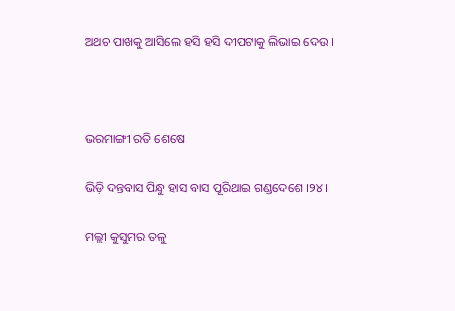ଅଥଚ ପାଖକୁ ଆସିଲେ ହସି ହସି ଦୀପଟାକୁ ଲିଭାଇ ଦେଉ ।



ଭରମାଙ୍ଗୀ ରତି ଶେଷେ

ଭିଡ଼ି ଦନ୍ତବାସ ପିନ୍ଧୁ ହାସ ବାସ ପୂରିଥାଇ ଗଣ୍ଡଦେଶେ ।୨୪।

ମଲ୍ଲୀ କୁସୁମର ତଳୁ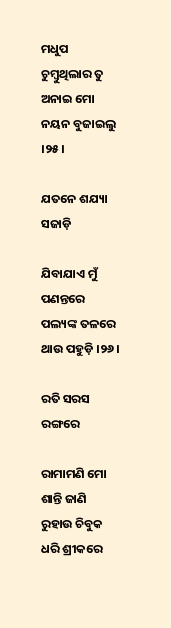ମଧୁପ ଚୁମ୍ବୁଥିଲାର ତୁ ଅନାଇ ମୋ ନୟନ ବୁଜାଇଲୁ ।୨୫।

ଯତନେ ଶଯ୍ୟା ସଜାଡ଼ି

ଯିବାଯାଏ ମୁଁ ପଣନ୍ତରେ ପଲ୍ୟଙ୍କ ତଳରେ ଥାଉ ପହୁଡ଼ି ।୨୬।

ରତି ସରସ ରଙ୍ଗରେ

ରାମାମଣି ମୋ ଶାନ୍ତି ଜାଣି ରୁହାଉ ଚିବୁକ ଧରି ଶ୍ରୀକରେ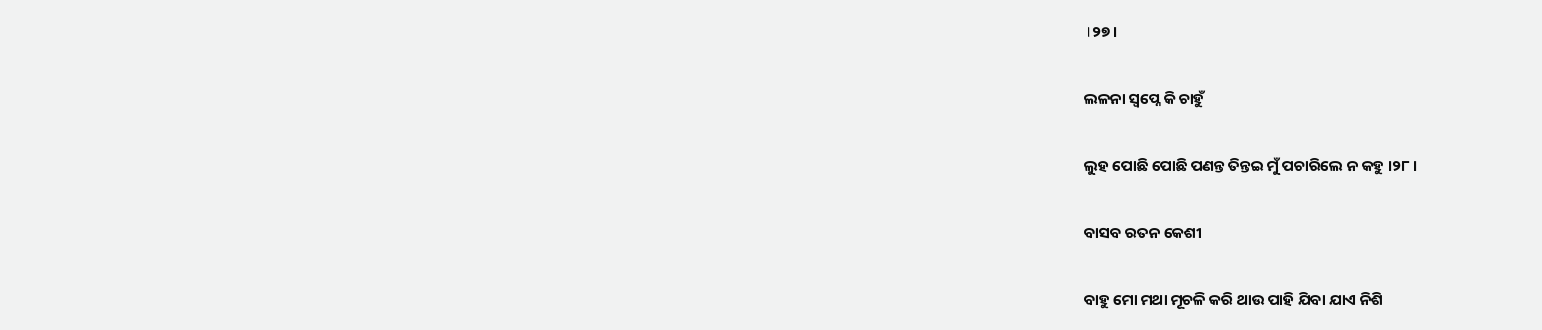।୨୭।

ଲଳନା ସ୍ୱପ୍ନେ କି ଚାହୁଁ

ଲୁହ ପୋଛି ପୋଛି ପଣନ୍ତ ତିନ୍ତଇ ମୁଁ ପଚାରିଲେ ନ କହୁ ।୨୮।

ବାସବ ରତନ କେଶୀ

ବାହୁ ମୋ ମଥା ମୂଚଳି କରି ଥାଉ ପାହି ଯିବା ଯାଏ ନିଶି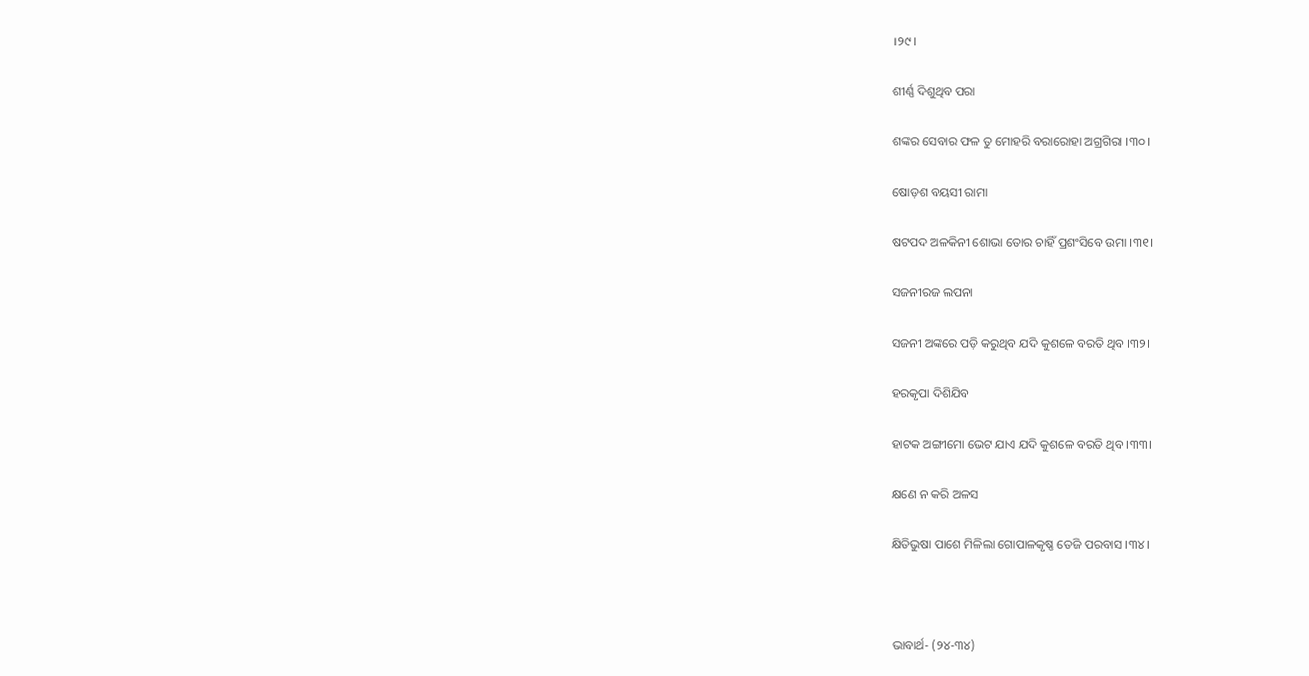।୨୯।

ଶୀର୍ଣ୍ଣ ଦିଶୁଥିବ ପରା

ଶଙ୍କର ସେବାର ଫଳ ତୁ ମୋହରି ବରାରୋହା ଅଗ୍ରଗିରା ।୩୦।

ଷୋଡ଼ଶ ବୟସୀ ରାମା

ଷଟପଦ ଅଳକିନୀ ଶୋଭା ତୋର ଚାହିଁ ପ୍ରଶଂସିବେ ଉମା ।୩୧।

ସଜନୀରଜ ଲପନା

ସଜନୀ ଅଙ୍କରେ ପଡ଼ି କରୁଥିବ ଯଦି କୁଶଳେ ବରତି ଥିବ ।୩୨।

ହରକୃପା ଦିଶିଯିବ

ହାଟକ ଅଙ୍ଗୀମୋ ଭେଟ ଯାଏ ଯଦି କୁଶଳେ ବରତି ଥିବ ।୩୩।

କ୍ଷଣେ ନ କରି ଅଳସ

କ୍ଷିତିଭୁଷା ପାଶେ ମିଳିଲା ଗୋପାଳକୃଷ୍ଣ ତେଜି ପରବାସ ।୩୪।



ଭାବାର୍ଥ- (୨୪-୩୪)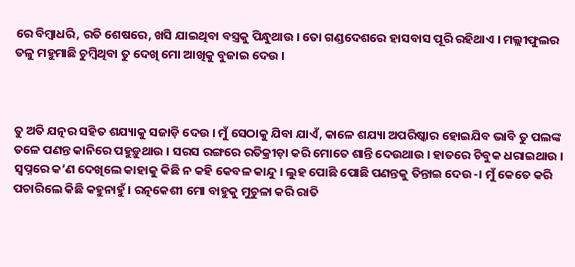ରେ ବିମ୍ବାଧରି, ରତି ଶେଷରେ, ଖସି ଯାଇଥିବା ବସ୍ତ୍ରକୁ ପିନ୍ଧୁଥାଉ । ତୋ ଗଣ୍ଡଦେଶରେ ହାସବାସ ପୂରି ରହିଥାଏ । ମଲ୍ଲୀଫୁଲର ତଳୁ ମହୁମାଛି ଚୁମ୍ୱିଥିବା ତୁ ଦେଖି ମୋ ଆଖିକୁ ବୁଜାଇ ଦେଉ ।



ତୁ ଅତି ଯତ୍ନର ସହିତ ଶଯ୍ୟାକୁ ସଜାଡ଼ି ଦେଉ । ମୁଁ ସେଠାକୁ ଯିବା ଯାଏଁ, କାଳେ ଶଯ୍ୟା ଅପରିଷ୍କାର ହୋଇଯିବ ଭାବି ତୁ ପଲଙ୍କ ତଳେ ପଣନ୍ତ କାନିରେ ପହୁଡ଼ୁଥାଉ । ସରସ ରଙ୍ଗରେ ରତିକ୍ରୀଡ଼ା କରି ମୋତେ ଶାନ୍ତି ଦେଉଥାଉ । ହାତରେ ଚିବୁକ ଧରାଇଥାଉ । ସ୍ୱପ୍ନରେ କ’ଣ ଦେଖିଲେ କାହାକୁ କିଛି ନ କହି କେବଳ କାନ୍ଦୁ । ଲୁହ ପୋଛି ପୋଛି ପଣନ୍ତକୁ ତିନ୍ତାଇ ଦେଉ-। ମୁଁ କେତେ କରି ପଚାରିଲେ କିଛି କହୁନାହୁଁ । ରତ୍ନକେଶୀ ମୋ ବାହୁକୁ ମୁଚୁଳା କରି ରାତି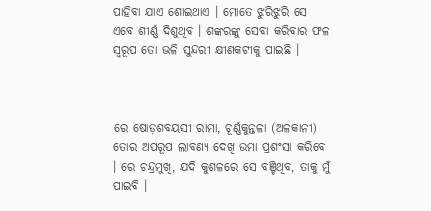ପାହିବା ଯାଏ ଶୋଇଥାଏ । ମୋତେ ଝୁରିଝୁରି ସେ ଏବେ ଶୀର୍ଣ୍ଣ ଦିଶୁଥିବ । ଶଙ୍କରଙ୍କୁ ସେବା କରିବାର ଫଳ ସ୍ୱରୂପ ତୋ ଭଳି ସୁନ୍ଦରୀ କ୍ଷୀଣକଟୀକୁ ପାଇଛି ।



ରେ ଷୋଡ଼ଶବୟସୀ ରାମା, ଚୂର୍ଣ୍ଣକୁନ୍ତଳା (ଅଳକାନୀ) ତୋର ଅପରୂପ ଲାବଣ୍ୟ ଦେଖି ଉମା ପ୍ରଶଂସା କରିବେ । ରେ ଚନ୍ଦ୍ରମୁଖି, ଯଦି କୁଶଳରେ ସେ ବଞ୍ଚିଥିବ, ତାକୁ ମୁଁ ପାଇବି ।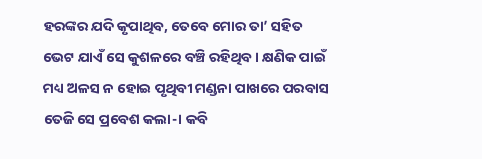ହରଙ୍କର ଯଦି କୃପାଥିବ, ତେବେ ମୋର ତା’ ସହିତ ଭେଟ ଯାଏଁ ସେ କୁଶଳରେ ବଞ୍ଚି ରହିଥିବ । କ୍ଷଣିକ ପାଇଁ ମଧ୍ୟ ଅଳସ ନ ହୋଇ ପୃଥିବୀ ମଣ୍ଡନା ପାଖରେ ପରବାସ ତେଜି ସେ ପ୍ରବେଶ କଲା-। କବି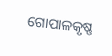ଗୋପାଳକୃଷ୍ଣ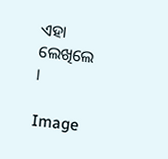ଏହା ଲେଖିଲେ ।

Image